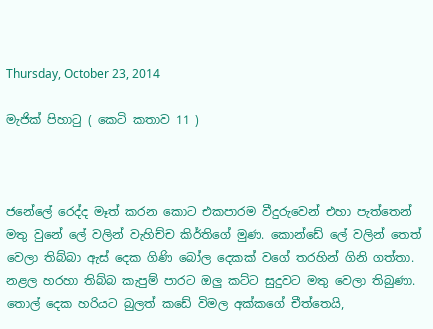Thursday, October 23, 2014

මැජික් පිහාටු ( කෙටි කතාව 11 )



ජනේලේ රෙද්ද මෑත් කරන කොට එකපාරම වීදුරුවෙන් එහා පැත්තෙන් මතු වුනේ ලේ වලින් වැහිච්ච කිර්තිගේ මුණ. කොන්ඩේ ලේ වලින් තෙත් වෙලා තිබ්බා ඇස් දෙක ගිණි බෝල දෙකක් වගේ තරහින් ගිනි ගත්තා. නළල හරහා තිබ්බ කැපුම් පාරට ඔලු කට්ට සුදුවට මතු වෙලා තිබුණා. තොල් දෙක හරියට බුලත් කඩේ විමල අක්කගේ චීත්තෙයි,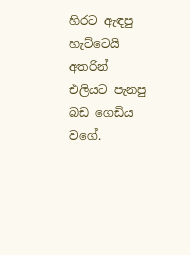හිරට ඇඳපු හැට්ටෙයි අතරින් එලියට පැනපු බඩ ගෙඩිය වගේ.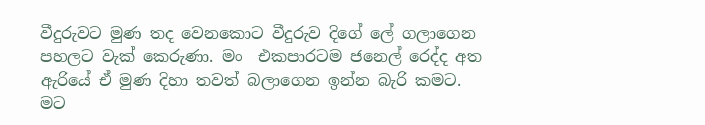වීදුරුවට මුණ තද වෙනකොට වීදුරුව දිගේ ලේ ගලාගෙන පහලට වැක් කෙරුණා. මං  එකපාරටම ජනෙල් රෙද්ද අත ඇරියේ ඒ මුණ දිහා තවත් බලාගෙන ඉන්න බැරි කමට. මට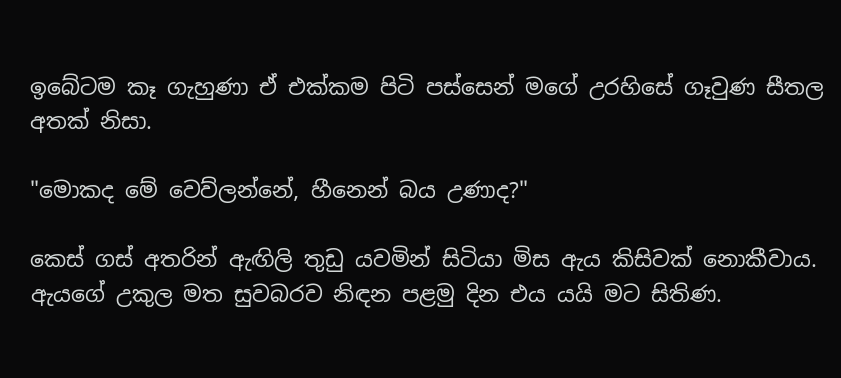ඉබේටම කෑ ගැහුණා ඒ එක්කම පිටි පස්සෙන් මගේ උරහිසේ ගෑවුණ සීතල අතක් නිසා.

"මොකද මේ වෙව්ලන්නේ, හීනෙන් බය උණාද?"

කෙස් ගස් අතරින් ඇඟිලි තුඩු යවමින් සිටියා මිස ඇය කිසිවක් නොකීවාය. ඇයගේ උකුල මත සුවබරව නිඳන පළමු දින එය යයි මට සිතිණ.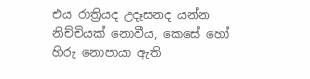එය රාත්‍රියද උදෑසනද යන්න නිච්චියක් නොවීය, කෙසේ හෝ හිරු නොපායා ඇති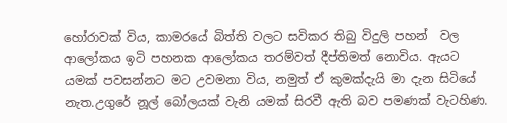හෝරාවක් විය, කාමරයේ බිත්ති වලට සවිකර තිබු විදුලි පහන්  වල ආලෝකය ඉටි පහනක ආලෝකය තරම්වත් දීප්තිමත් නොවිය. ඇයට  යමක් පවසන්නට මට උවමනා විය, නමුත් ඒ කුමක්දැයි මා දැන සිටියේ නැත.උගුරේ නූල් බෝලයක් වැනි යමක් සිරවී ඇති බව පමණක් වැටහිණ.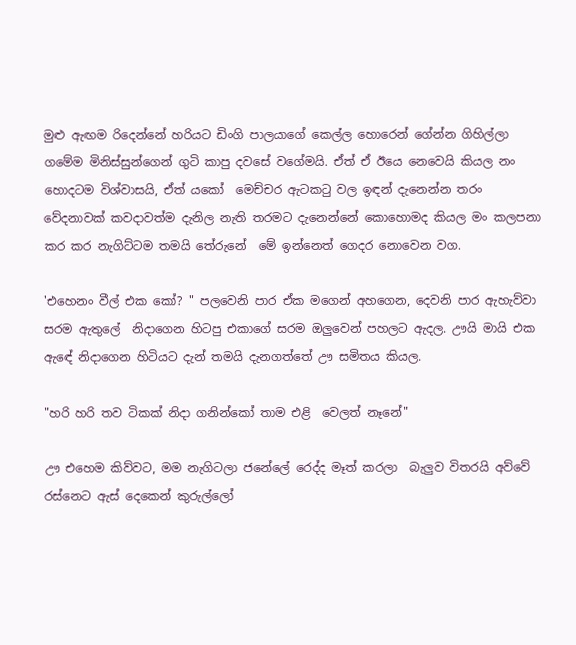මුළු ඇඟම රිදෙන්නේ හරියට ඩිංගි පාලයාගේ කෙල්ල හොරෙන් ගේන්න ගිහිල්ලා ගමේම මිනිස්සුන්ගෙන් ගුටි කාපු දවසේ වගේමයි. ඒත් ඒ ඊයෙ නෙවෙයි කියල නං හොදටම විශ්වාසයි, ඒත් යකෝ  මෙච්චර ඇටකටු වල ඉඳන් දැනෙන්න තරං වේදනාවක් කවදාවත්ම දැනිල නැති තරමට දැනෙන්නේ කොහොමද කියල මං කලපනා කර කර නැගිට්ටම තමයි තේරුනේ  මේ ඉන්නෙත් ගෙදර නොවෙන වග.

'එහෙනං වීල් එක කෝ? " පලවෙනි පාර ඒක මගෙන් අහගෙන, දෙවනි පාර ඇහැව්වා සරම ඇතුලේ  නිදාගෙන හිටපු එකාගේ සරම ඔලුවෙන් පහලට ඇදල. ඌයි මායි එක ඇඳේ නිදාගෙන හිටියට දැන් තමයි දැනගත්තේ ඌ සමිතය කියල.

"හරි හරි තව ටිකක් නිදා ගනින්කෝ තාම එළි  වෙලත් නෑනේ"

ඌ එහෙම කිව්වට, මම නැගිටලා ජනේලේ රෙද්ද මෑත් කරලා  බැලුව විතරයි අව්වේ රස්නෙට ඇස් දෙකෙන් කුරුල්ලෝ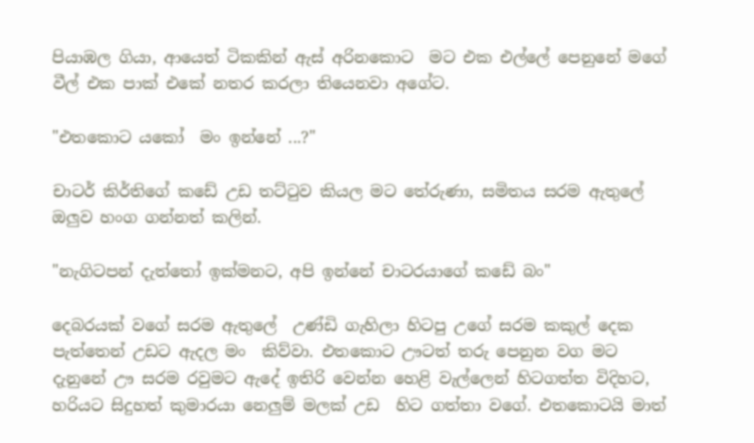පියාඹල ගියා, ආයෙත් ටිකකින් ඇස් අරිනකොට  මට එක එල්ලේ පෙනුනේ මගේ වීල් එක පාක් එකේ නතර කරලා තියෙනවා අගේට.

"එතකොට යකෝ  මං ඉන්නේ ...?"

චාටර් කිර්තිගේ කඩේ උඩ තට්ටුව කියල මට තේරුණා, සමිතය සරම ඇතුලේ ඔලුව හංග ගන්නත් කලින්.

"නැගිටපන් දැත්තෝ ඉක්මනට, අපි ඉන්නේ චාටරයාගේ කඩේ බං"

දෙබරයක් වගේ සරම ඇතුලේ  උණ්ඩි ගැහිලා හිටපු උගේ සරම කකුල් දෙක පැත්තෙන් උඩට ඇදල මං  කිව්වා. එතකොට ඌටත් තරු පෙනුන වග මට දැනුනේ ඌ සරම රවුමට ඇදේ ඉතිරි වෙන්න හෙළි වැල්ලෙන් හිටගත්ත විදිහට, හරියට සිදුහත් කුමාරයා නෙලුම් මලක් උඩ  හිට ගත්තා වගේ. එතකොටයි මාත්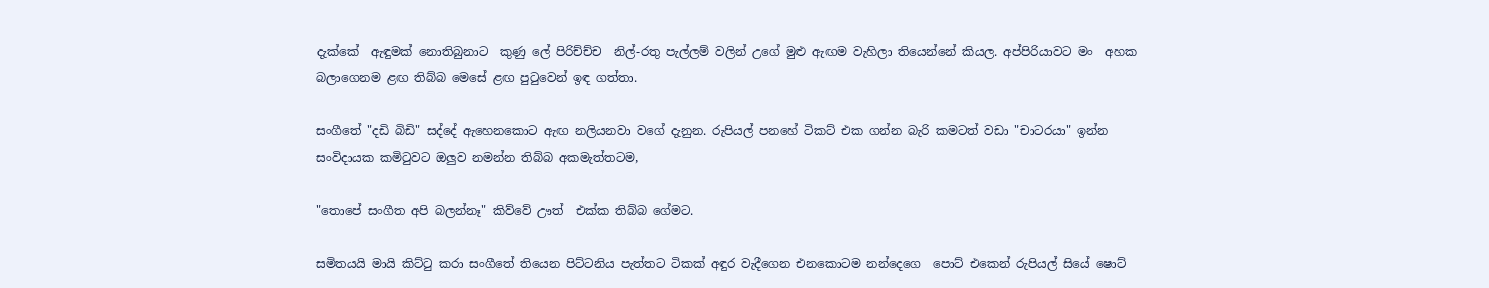දැක්කේ  ඇඳුමක් නොතිබුනාට  කුණු ලේ පිරිච්ච්ච  නිල්-රතු පැල්ලම් වලින් උගේ මුළු ඇඟම වැහිලා තියෙන්නේ කියල. අප්පිරියාවට මං  අහක බලාගෙනම ළඟ තිබ්බ මෙසේ ළඟ පුටුවෙන් ඉඳ ගත්තා.

සංගීතේ "දඩි බිඩි" සද්දේ ඇහෙනකොට ඇඟ නලියනවා වගේ දැනුන. රුපියල් පනහේ ටිකට් එක ගන්න බැරි කමටත් වඩා "චාටරයා" ඉන්න සංවිදායක කමිටුවට ඔලුව නමන්න තිබ්බ අකමැත්තටම,

"තොපේ සංගීත අපි බලන්නෑ" කිව්වේ ඌත්  එක්ක තිබ්බ ගේමට.

සමිතයයි මායි කිට්ටු කරා සංගීතේ තියෙන පිට්ටනිය පැත්තට ටිකක් අඳුර වැදීගෙන එනකොටම නන්දෙගෙ  පොට් එකෙන් රුපියල් සියේ ෂොට්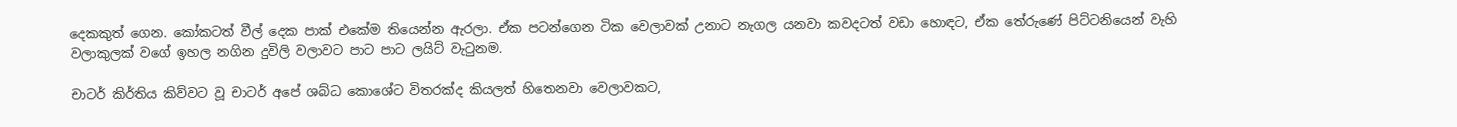දෙකකුත් ගෙන. කෝකටත් වීල් දෙක පාක් එකේම තියෙන්න ඇරලා. ඒක පටන්ගෙන ටික වෙලාවක් උනාට නැගල යනවා කවදටත් වඩා හොඳට, ඒක තේරුණේ පිට්ටනියෙන් වැහි වලාකුලක් වගේ ඉහල නගින දුවිලි වලාවට පාට පාට ලයිට් වැටුනම.

චාටර් කිර්තිය කිව්වට වූ චාටර් අපේ ශබ්ධ කොශේට විතරක්ද කියලත් හිතෙනවා වෙලාවකට,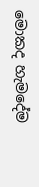මොකද හැමදේම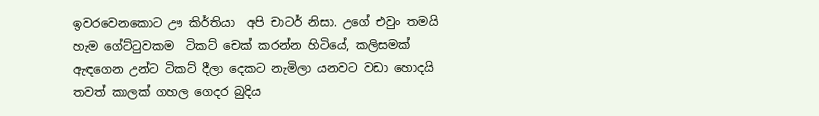ඉවරවෙනකොට ඌ කිර්තියා  අපි චාටර් නිසා. උගේ එවුං තමයි හැම ගේට්ටුවකම  ටිකට් චෙක් කරන්න හිටියේ, කලිසමක් ඇඳගෙන උන්ට ටිකට් දීලා දෙකට නැමිලා යනවට වඩා හොදයි තවත් කාලක් ගහල ගෙදර බුදිය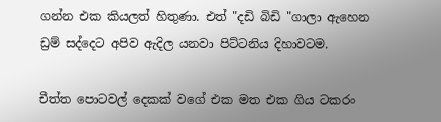ගන්න එක කියලත් හිතුණා. එත් "දඩි බිඩි "ගාලා ඇහෙන ඩ්‍රම් සද්දෙට අපිව ඇදිල යනවා පිට්ටනිය දිහාවටම.

චීත්ත පොටවල් දෙකක් වගේ එක මත එක ගිය ටකරං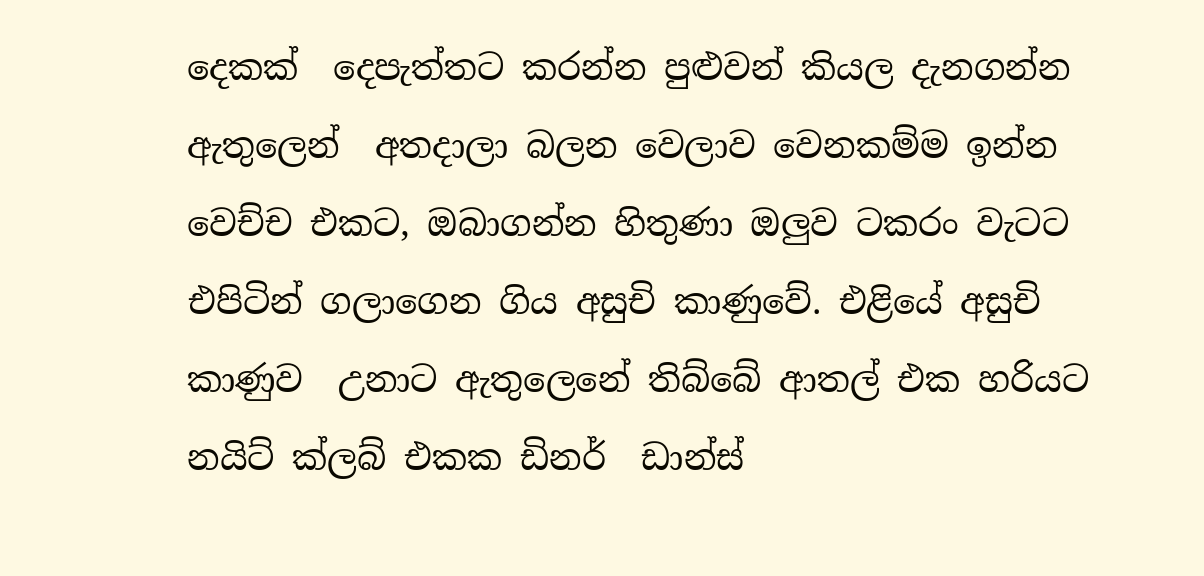දෙකක්  දෙපැත්තට කරන්න පුළුවන් කියල දැනගන්න ඇතුලෙන්  අතදාලා බලන වෙලාව වෙනකම්ම ඉන්න වෙච්ච එකට, ඔබාගන්න හිතුණා ඔලුව ටකරං වැටට එපිටින් ගලාගෙන ගිය අසුචි කාණුවේ. එළියේ අසුචි කාණුව  උනාට ඇතුලෙනේ තිබ්බේ ආතල් එක හරියට නයිට් ක්ලබ් එකක ඩිනර්  ඩාන්ස්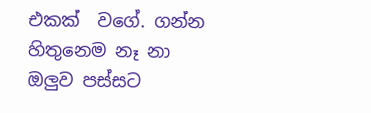එකක්  වගේ. ගන්න හිතුනෙම නෑ නා ඔලුව පස්සට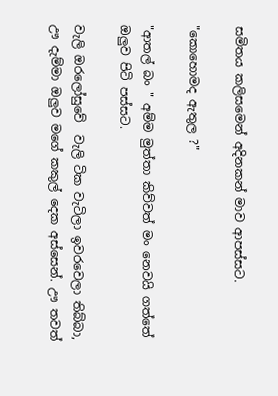සමිතය කලිසමෙන් අදිනකන් මාව ආපස්සට.

"කොහොමද ඇතුල ?"

"ආතල් බං " අම්ම මුත්තා කිව්වත් මං නෙවයි ගත්තේ ඔලුව පිටි පස්සට.

වැලි ඔරලෝසුවේ  වැලි ටික වැටිලා ඉවරවෙලා තිබ්බා, ඌ දැම්මා ඔලුව මගේ කකුල් දෙක අස්සෙන්. ඌ තවත්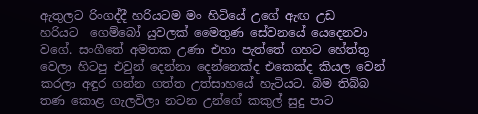ඇතුලට රිංගද්දී හරියටම මං හිටියේ උගේ ඇඟ උඩ  හරියට  ගෙම්බෝ යුවලක් මෛතුණ සේවනයේ යෙදෙනවා වගේ. සංගීතේ අමතක උණා එහා පැත්තේ ගහට හේත්තු වෙලා හිටපු එවුන් දෙන්නා දෙන්නෙක්ද එකෙක්ද කියල වෙන් කරලා අඳුර ගන්න ගත්ත උත්සාහයේ හැටියට. බිම තිබ්බ තණ කොළ ගැලවිලා නටන උන්ගේ කකුල් සුදු පාට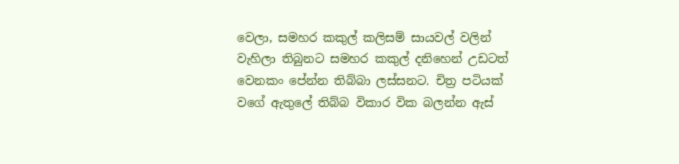වෙලා, සමහර කකුල් කලිසම් සායවල් වලින් වැහිලා තිබුනට සමහර කකුල් දනිහෙන් උඩටත් වෙනකං පේන්න තිබ්බා ලස්සනට. චිත්‍ර පටියක් වගේ ඇතුලේ තිබ්බ විකාර වික බලන්න ඇස්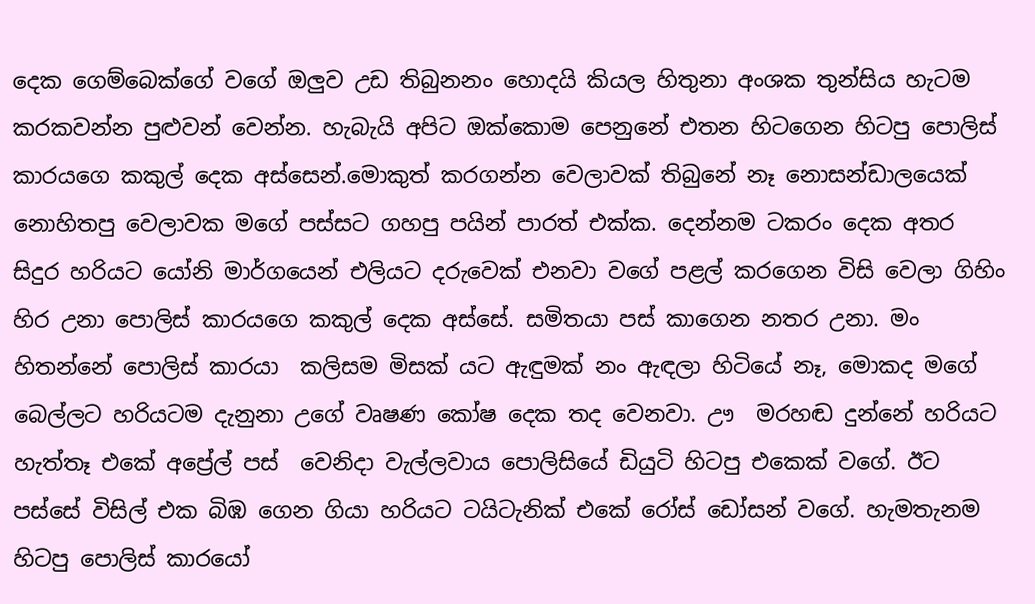දෙක ගෙම්බෙක්ගේ වගේ ඔලුව උඩ තිබුනනං හොදයි කියල හිතුනා අංශක තුන්සිය හැටම කරකවන්න පුළුවන් වෙන්න. හැබැයි අපිට ඔක්කොම පෙනුනේ එතන හිටගෙන හිටපු පොලිස් කාරයගෙ කකුල් දෙක අස්සෙන්.මොකුත් කරගන්න වෙලාවක් තිබුනේ නෑ නොසන්ඩාලයෙක්  නොහිතපු වෙලාවක මගේ පස්සට ගහපු පයින් පාරත් එක්ක. දෙන්නම ටකරං දෙක අතර සිදුර හරියට යෝනි මාර්ගයෙන් එලියට දරුවෙක් එනවා වගේ පළල් කරගෙන විසි වෙලා ගිහිං  හිර උනා පොලිස් කාරයගෙ කකුල් දෙක අස්සේ. සමිතයා පස් කාගෙන නතර උනා. මං හිතන්නේ පොලිස් කාරයා  කලිසම මිසක් යට ඇඳුමක් නං ඇඳලා හිටියේ නෑ, මොකද මගේ බෙල්ලට හරියටම දැනුනා උගේ වෘෂණ කෝෂ දෙක තද වෙනවා. ඌ  මරහඬ දුන්නේ හරියට හැත්තෑ එකේ අප්‍රේල් පස්  වෙනිදා වැල්ලවාය පොලිසියේ ඩියුටි හිටපු එකෙක් වගේ. ඊට පස්සේ විසිල් එක බිඹ ගෙන ගියා හරියට ටයිටැනික් එකේ රෝස් ඩෝසන් වගේ. හැමතැනම හිටපු පොලිස් කාරයෝ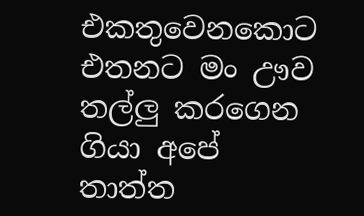එකතුවෙනකොට එතනට මං ඌව තල්ලු කරගෙන ගියා අපේ තාත්ත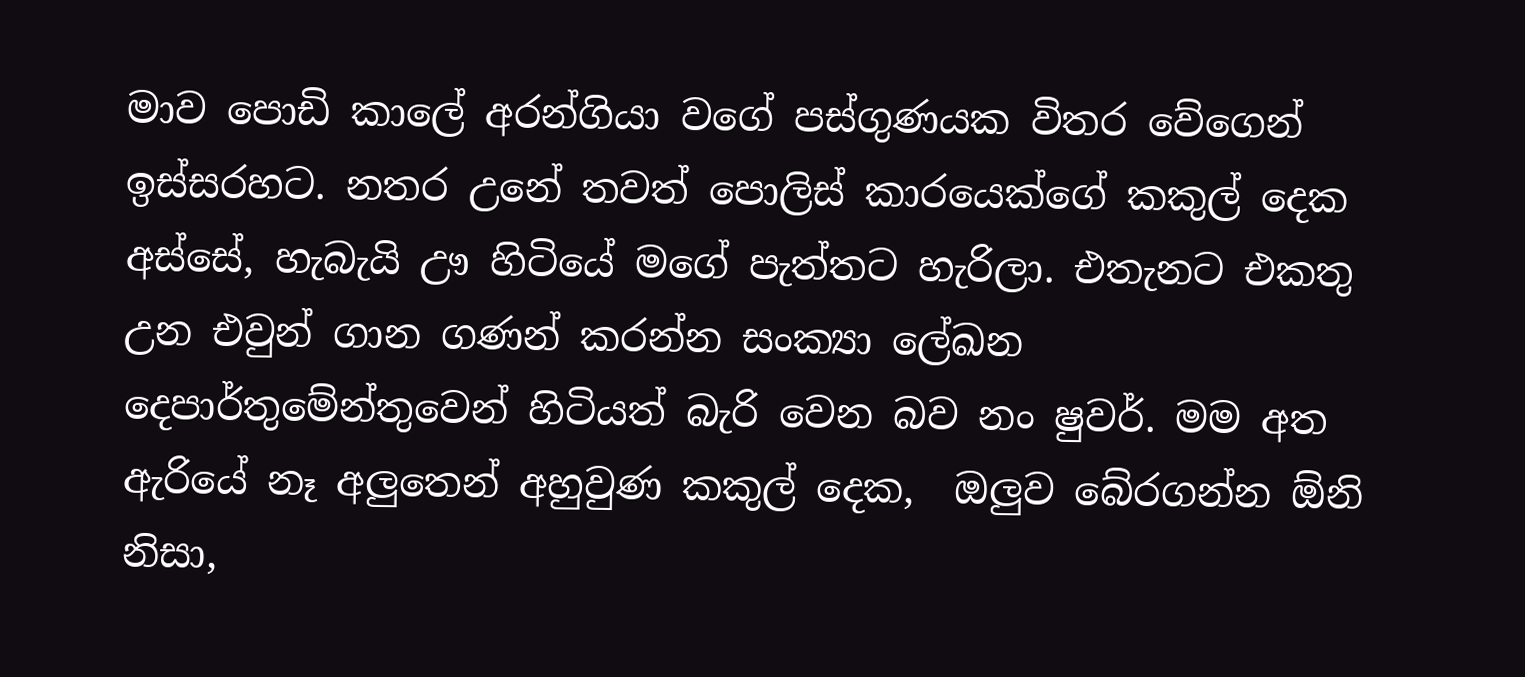මාව පොඩි කාලේ අරන්ගියා වගේ පස්ගුණයක විතර වේගෙන් ඉස්සරහට. නතර උනේ තවත් පොලිස් කාරයෙක්ගේ කකුල් දෙක අස්සේ, හැබැයි ඌ හිටියේ මගේ පැත්තට හැරිලා. එතැනට එකතු උන එවුන් ගාන ගණන් කරන්න සංක්‍යා ලේඛන දෙපාර්තුමේන්තුවෙන් හිටියත් බැරි වෙන බව නං ෂුවර්. මම අත ඇරියේ නෑ අලුතෙන් අහුවුණ කකුල් දෙක,  ඔලුව බේරගන්න ඕනි නිසා,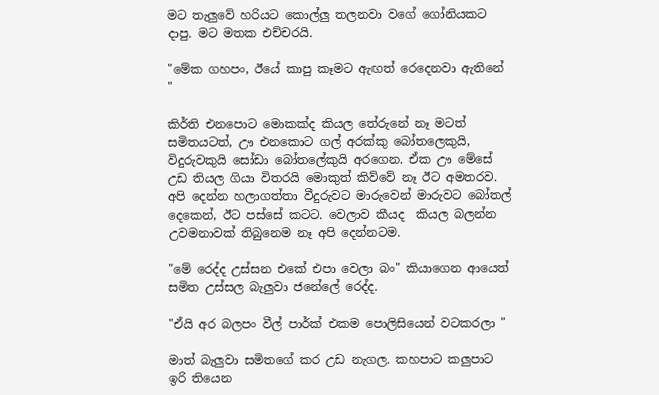මට තැලුවේ හරියට කොල්ලු තලනවා වගේ ගෝනියකට දාපු. මට මතක එච්චරයි.

"මේක ගහපං, ඊයේ කාපු කෑමට ඇඟත් රෙදෙනවා ඇතිනේ "

කිර්ති එනපොට මොකක්ද කියල තේරුනේ නෑ මටත් සමිතයටත්, ඌ එනකොට ගල් අරක්කු බෝතලෙකුයි, විදුරුවකුයි සෝඩා බෝතලේකුයි අරගෙන. ඒක ඌ මේසේ උඩ තියල ගියා විතරයි මොකුත් කිව්වේ නෑ ඊට අමතරව. අපි දෙන්න හලාගත්තා වීදුරුවට මාරුවෙන් මාරුවට බෝතල් දෙකෙන්, ඊට පස්සේ කටට. වෙලාව කීයද  කියල බලන්න උවමනාවක් තිබුනෙම නෑ අපි දෙන්නටම.

"මේ රෙද්ද උස්සන එකේ එපා වෙලා බං" කියාගෙන ආයෙත් සමිත උස්සල බැලුවා ජනේලේ රෙද්ද.

"ඒයි අර බලපං වීල් පාර්ක් එකම පොලිසියෙන් වටකරලා "

මාත් බැලුවා සමිතගේ කර උඩ නැගල. කහපාට කලුපාට ඉරි තියෙන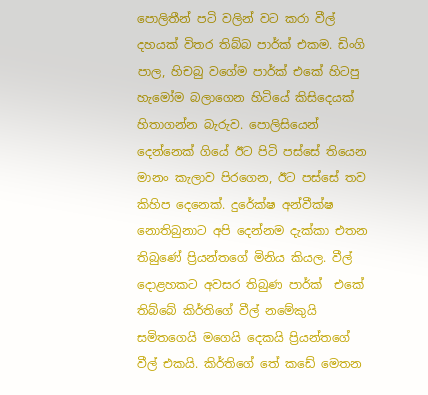පොලිතීන් පටි වලින් වට කරා වීල් දහයක් විතර තිබ්බ පාර්ක් එකම. ඩිංගි පාල, හිචබු වගේම පාර්ක් එකේ හිටපු හැමෝම බලාගෙන හිටියේ කිසිදෙයක් හිතාගන්න බැරුව. පොලිසියෙන් දෙන්නෙක් ගියේ ඊට පිටි පස්සේ තියෙන මානං කැලාව පිරගෙන, ඊට පස්සේ තව කිහිප දෙනෙක්. දුරේක්ෂ අන්වීක්ෂ නොතිබුනාට අපි දෙන්නම දැක්කා එතන තිබුණේ ප්‍රියන්තගේ මිනිය කියල. වීල් දොළහකට අවසර තිබුණ පාර්ක්  එකේ තිබ්බේ කිර්තිගේ වීල් නමේකුයි සමිතගෙයි මගෙයි දෙකයි ප්‍රියන්තගේ වීල් එකයි. කිර්තිගේ තේ කඩේ මෙතන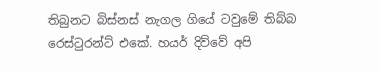තිබුනට බිස්නස් නැගල ගියේ ටවුමේ තිබ්බ රෙස්ටුරන්ට් එකේ. හයර් දිව්වේ අපි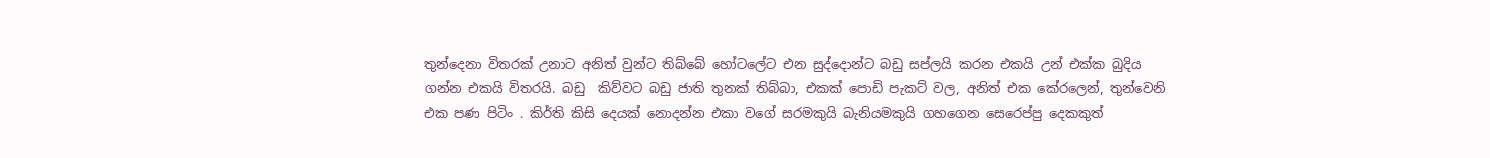තුන්දෙනා විතරක් උනාට අනිත් වුන්ට තිබ්බේ හෝටලේට එන සුද්දොන්ට බඩු සප්ලයි කරන එකයි උන් එක්ක බුදිය ගන්න එකයි විතරයි. බඩු  කිව්වට බඩු ජාති තුනක් තිබ්බා, එකක් පොඩි පැකට් වල, අනිත් එක කේරලෙන්, තුන්වෙනි එක පණ පිටිං . කිර්ති කිසි දෙයක් නොදන්න එකා වගේ සරමකුයි බැනියමකුයි ගහගෙන සෙරෙප්පු දෙකකුත්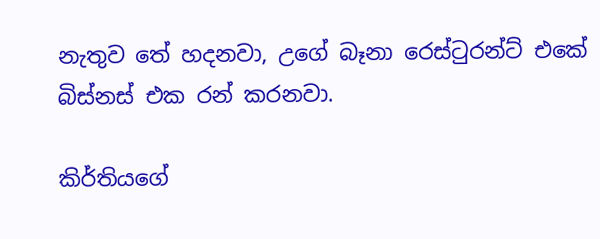නැතුව තේ හදනවා, උගේ බෑනා රෙස්ටුරන්ට් එකේ බිස්නස් එක රන් කරනවා.

කිර්තියගේ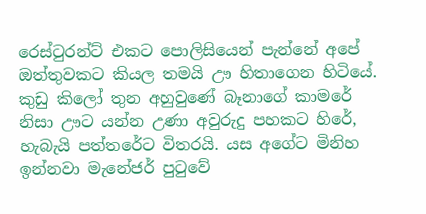රෙස්ටුරන්ට් එකට පොලිසියෙන් පැන්නේ අපේ ඔත්තුවකට කියල තමයි ඌ හිතාගෙන හිටියේ. කුඩු කිලෝ තුන අහුවුණේ බෑනාගේ කාමරේ නිසා ඌට යන්න උණා අවුරුදු පහකට හිරේ, හැබැයි පත්තරේට විතරයි. යස අගේට මිනිහ ඉන්නවා මැනේජර් පුටුවේ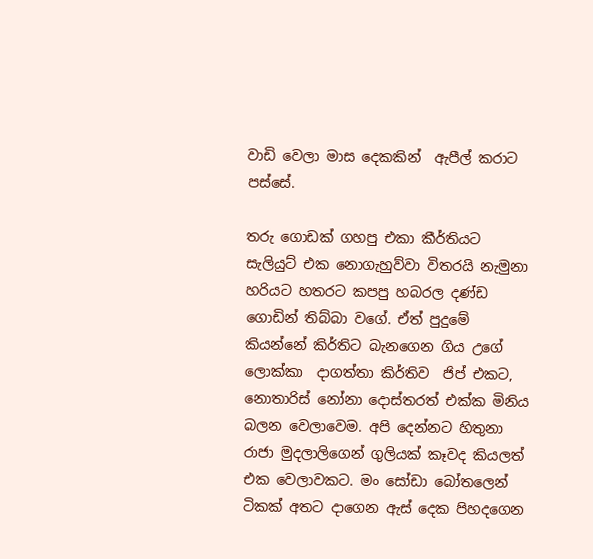වාඩි වෙලා මාස දෙකකින්  ඇපීල් කරාට පස්සේ.

තරු ගොඩක් ගහපු එකා කීර්තියට සැලියුට් එක නොගැහුව්වා විතරයි නැමුනා හරියට හතරට කපපු හබරල දණ්ඩ ගොඩින් තිබ්බා වගේ. ඒත් පුදුමේ කියන්නේ කිර්තිට බැනගෙන ගිය උගේ ලොක්කා  දාගත්තා කිර්තිව  ජිප් එක‍ට, නොතාරිස් නෝනා දොස්තරත් එක්ක මිනිය බලන වෙලාවෙම. අපි දෙන්නට හිතුනා රාජා මුදලාලිගෙන් ගුලියක් කෑවද කියලත් එක වෙලාවකට. මං සෝඩා බෝතලෙන් ටිකක් අතට දාගෙන ඇස් දෙක පිහදගෙන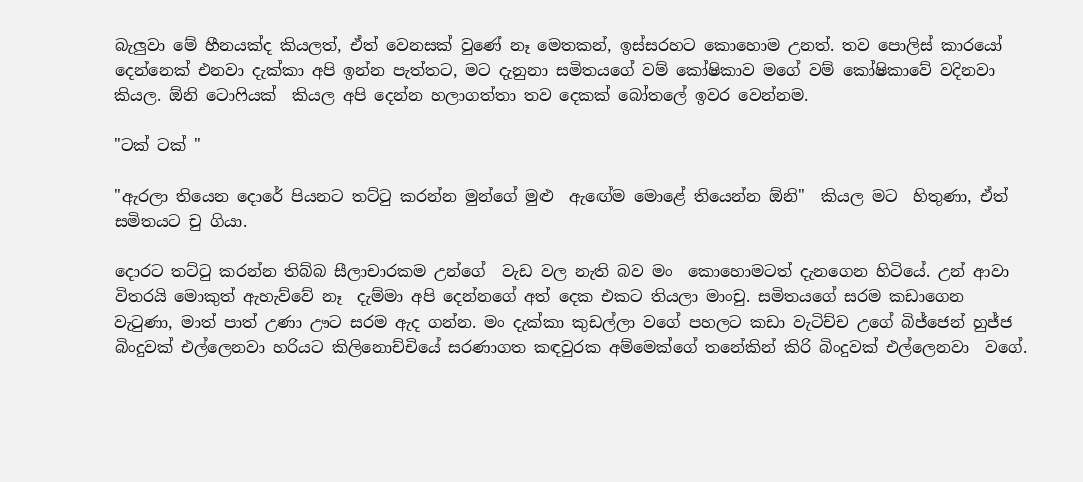බැලුවා මේ හීනයක්ද කියලත්, ඒත් වෙනසක් වුණේ නෑ මෙතකන්, ඉස්සරහට කොහොම උනත්. තව පොලිස් කාරයෝ දෙන්නෙක් එනවා දැක්කා අපි ඉන්න පැත්තට, මට දැනුනා සමිතයගේ වම් කෝෂිකාව මගේ වම් කෝෂිකාවේ වදිනවා කියල. ඕනි ටොෆියක්  කියල අපි දෙන්න හලාගත්තා තව දෙකක් බෝතලේ ඉවර වෙන්නම.

"ටක් ටක් "

"ඇරලා තියෙන දොරේ පියනට තට්ටු කරන්න මුන්ගේ මුළු  ඇඟේම මොළේ තියෙන්න ඕනි"  කියල මට  හිතුණා, ඒත් සමිතයට චු ගියා.

දොරට තට්ටු කරන්න තිබ්බ සීලාචාරකම උන්ගේ  වැඩ වල නැති බව මං  කොහොමටත් දැනගෙන හිටියේ. උන් ආවා විතරයි මොකුත් ඇහැව්වේ නෑ  දැම්මා අපි දෙන්නගේ අත් දෙක එකට තියලා මාංචු. සමිතයගේ සරම කඩාගෙන වැටුණා, මාත් පාත් උණා ඌට සරම ඇද ගන්න. මං දැක්කා කුඩල්ලා වගේ පහලට කඩා වැටිච්ච උගේ බිජ්ජෙන් හුජ්ජ බිංදුවක් එල්ලෙනවා හරියට කිලිනොච්චියේ සරණාගත කඳවුරක අම්මෙක්ගේ තනේකින් කිරි බිංදුවක් එල්ලෙනවා  වගේ.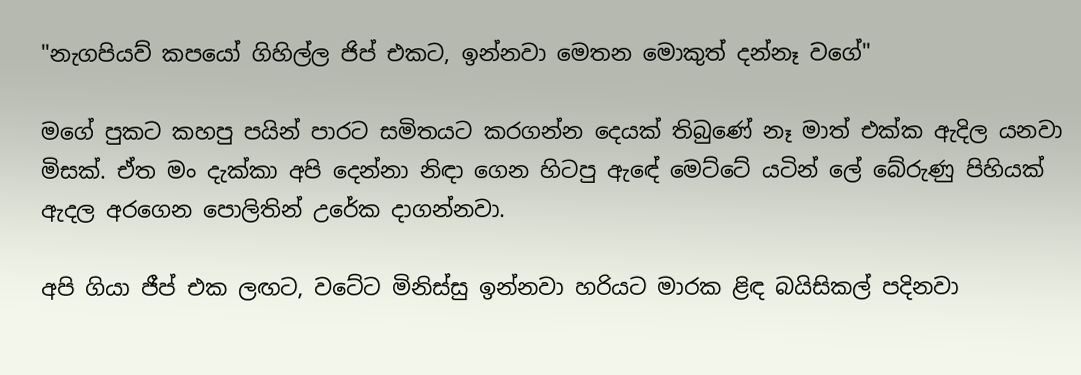"නැගපියව් කපයෝ ගිහිල්ල ජිප් එකට, ඉන්නවා මෙතන මොකුත් දන්නෑ වගේ"

මගේ පුකට කහපු පයින් පාරට සමිතයට කරගන්න දෙයක් තිබුණේ නෑ මාත් එක්ක ඇදිල යනවා මිසක්. ඒත මං දැක්කා අපි දෙන්නා නිඳා ගෙන හිටපු ඇඳේ මෙට්ටේ යටින් ලේ බේරුණු පිහියක් ඇදල අරගෙන පොලිතින් උරේක දාගන්නවා.

අපි ගියා ජීප් එක ලඟට, වටේට මිනිස්සු ඉන්නවා හරියට මාරක ළිඳ බයිසිකල් පදිනවා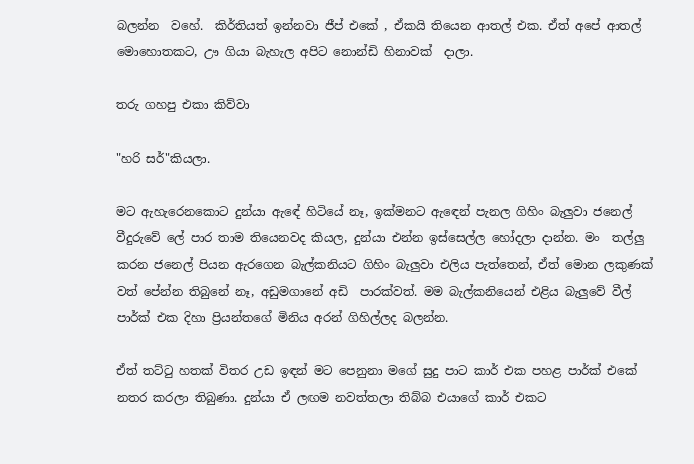බලන්න  වහේ.  කිර්තියත් ඉන්නවා ජීප් එකේ , ඒකයි තියෙන ආතල් එක. ඒත් අපේ ආතල් මොහොතකට, ඌ ගියා බැහැල අපිට නොන්ඩි හිනාවක්  දාලා.

තරු ගහපු එකා කිව්වා

"හරි සර්"කියලා.

මට ඇහැරෙනකොට දුන්යා ඇඳේ හිටියේ නෑ, ඉක්මනට ඇඳෙන් පැනල ගිහිං බැලුවා ජනෙල් වීදුරුවේ ලේ පාර තාම තියෙනවද කියල, දුන්යා එන්න ඉස්සෙල්ල හෝදලා දාන්න. මං  තල්ලු කරන ජනෙල් පියන ඇරගෙන බැල්කනියට ගිහිං බැලුවා එලිය පැත්තෙන්, ඒත් මොන ලකුණක් වත් පේන්න තිබුනේ නෑ, අඩුමගානේ අඩි  පාරක්වත්. මම බැල්කනියෙන් එළිය බැලුවේ වීල් පාර්ක් එක දිහා ප්‍රියන්තගේ මිනිය අරන් ගිහිල්ලද බලන්න.

ඒත් තට්ටු හතක් විතර උඩ ඉඳන් මට පෙනුනා මගේ සුදු පාට කාර් එක පහළ පාර්ක් එකේ නතර කරලා තිබුණා. දුන්යා ඒ ලඟම නවත්තලා තිබ්බ එයාගේ කාර් එකට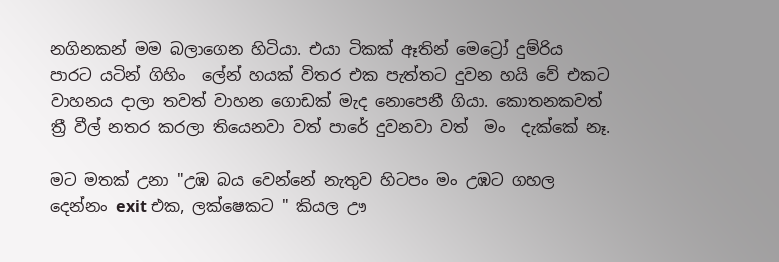නගිනකන් මම බලාගෙන හිටියා. එයා ටිකක් ඈතින් මෙට්‍රෝ දුම්රිය පාරට යටින් ගිහිං  ලේන් හයක් විතර එක පැත්තට දුවන හයි වේ එකට වාහනය දාලා තවත් වාහන ගොඩක් මැද නොපෙනී ගියා. කොතනකවත් ත්‍රී වීල් නතර කරලා තියෙනවා වත් පාරේ දුවනවා වත්  මං  දැක්කේ නෑ.

මට මතක් උනා "උඹ බය වෙන්නේ නැතුව හිටපං මං උඹට ගහල දෙන්නං exit එක, ලක්ෂෙකට " කියල ඌ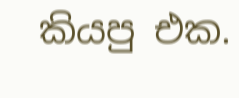කියපු එක.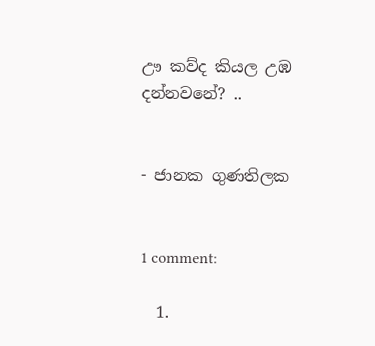ඌ කව්ද කියල උඹ දන්නවනේ? ..


- ජානක ගුණතිලක


1 comment:

  1.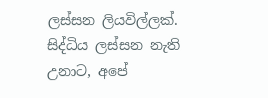ලස්සන ලියවිල්ලක්. සිද්ධිය ලස්සන නැති උනාට, අපේ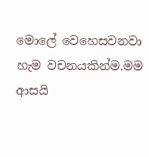මොලේ වෙහෙසවනවා හැම වචනයකින්ම.මම ආසයි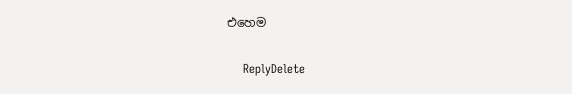එහෙම

    ReplyDelete